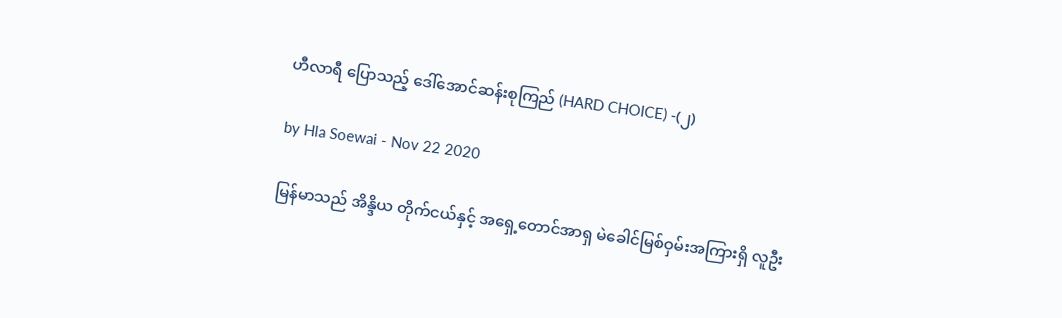ဟီလာရီ ပြောသည့် ဒေါ်အောင်ဆန်းစုကြည် (HARD CHOICE) -(၂)

by Hla Soewai - Nov 22 2020

မြန်မာသည် အိန္ဒိယ တိုက်ငယ်နှင့် အရှေ့တောင်အာရှ မဲခေါင်မြစ်ဝှမ်းအကြားရှိ လူဦး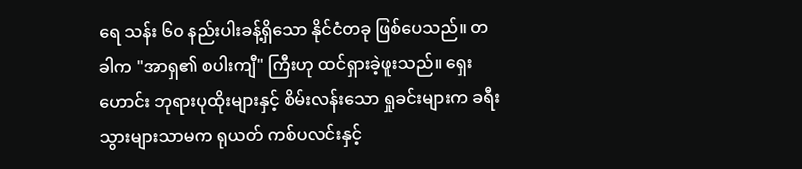ရေ သန်း ၆၀ နည်းပါးခန့်ရှိသော နိုင်ငံတခု ဖြစ်ပေသည်။ တခါက "အာရှ၏ စပါးကျီ" ကြီးဟု ထင်ရှားခဲ့ဖူးသည်။ ရှေးဟောင်း ဘုရားပုထိုးများနှင့် စိမ်းလန်းသော ရှုခင်းများက ခရီးသွားများသာမက ရုယတ် ကစ်ပလင်းနှင့်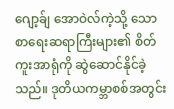ဂျော့ခ်ျ အောဝဲလ်ကဲ့သို့ သော စာရေးဆရာကြီးများ၏ စိတ်ကူးအာရုံကို ဆွဲဆောင်နိုင်ခဲ့သည်။ ဒုတိယကမ္ဘာစစ်အတွင်း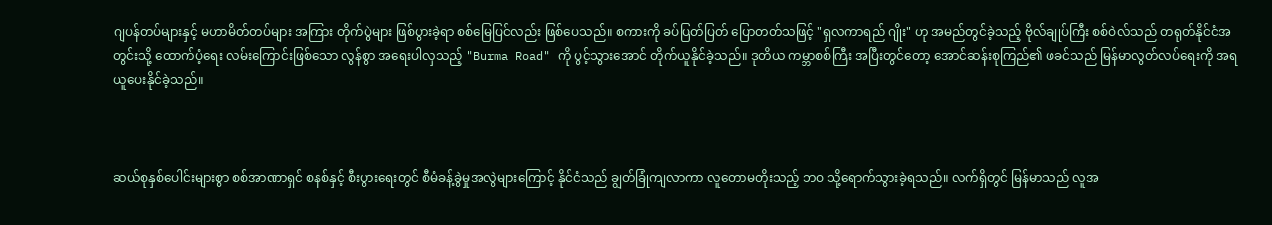ဂျပန်တပ်များနှင့် မဟာမိတ်တပ်များ အကြား တိုက်ပွဲများ ဖြစ်ပွားခဲ့ရာ စစ်မြေပြင်လည်း ဖြစ်ပေသည်။ စကားကို ခပ်ပြတ်ပြတ် ပြောတတ်သဖြင့် "ရှလကာရည် ဂျိုး" ဟု အမည်တွင်ခဲ့သည့် ဗိုလ်ချုပ်ကြီး စစ်ဝဲလ်သည် တရုတ်နိုင်ငံအတွင်းသို့ ထောက်ပံ့ရေး လမ်းကြောင်းဖြစ်သော လွန်စွာ အရေးပါလှသည့် "Burma Road" ကို ပွင့်သွားအောင် တိုက်ယူနိုင်ခဲ့သည်။ ဒုတိယ ကမ္ဘာစစ်ကြီး အပြီးတွင်တော့ အောင်ဆန်းစုကြည်၏ ဖခင်သည် မြန်မာလွတ်လပ်ရေးကို အရယူပေးနိုင်ခဲ့သည်။



ဆယ်စုနှစ်ပေါင်းများစွာ စစ်အာဏာရှင် စနစ်နှင့် စီးပွားရေးတွင် စီမံခန့်ခွဲမှုအလွဲများကြောင့် နိုင်ငံသည် ချွတ်ခြုံကျလာကာ လူတောမတိုးသည့် ဘဝ သို့ရောက်သွားခဲ့ရသည်။ လက်ရှိတွင် မြန်မာသည် လူအ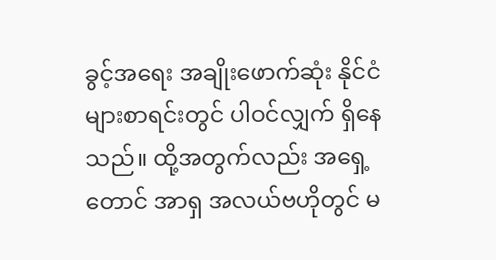ခွင့်အရေး အချိုးဖောက်ဆုံး နိုင်ငံများစာရင်းတွင် ပါဝင်လျှက် ရှိနေသည်။ ထို့အတွက်လည်း အရှေ့တောင် အာရှ အလယ်ဗဟိုတွင် မ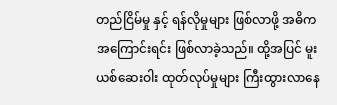တည်ငြိမ်မှု နှင့် ရန်လိုမှုများ ဖြစ်လာဖို့ အဓိက အကြောင်းရင်း ဖြစ်လာခဲ့သည်။ ထို့အပြင် မူးယစ်ဆေးဝါး ထုတ်လုပ်မှုများ ကြီးထွားလာနေ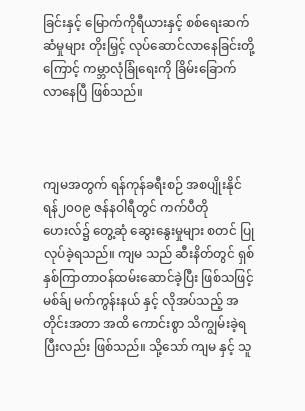ခြင်းနှင့် မြောက်ကိုရီယားနှင့် စစ်ရေးဆက်ဆံမှုများ တိုးမြှင့် လုပ်ဆောင်လာနေခြင်းတို့ကြောင့် ကမ္ဘာလုံခြုံရေးကို ခြိမ်းခြောက်လာနေပြီ ဖြစ်သည်။



ကျမအတွက် ရန်ကုန်ခရီးစဉ် အစပျိုးနိုင်ရန်၂၀၀၉ ဇန်နဝါရီတွင် ကက်ပီတိုဟေးလ်၌ တွေ့ဆုံ ဆွေးနွေးမှုများ စတင် ပြုလုပ်ခဲ့ရသည်။ ကျမ သည် ဆီးနိတ်တွင် ရှစ်နှစ်ကြာတာဝန်ထမ်းဆောင်ခဲ့ပြီး ဖြစ်သဖြင့် မစ်ခ်ျ မက်ကွန်းနယ် နှင့် လိုအပ်သည့် အတိုင်းအတာ အထိ ကောင်းစွာ သိကျွမ်းခဲ့ရပြီးလည်း ဖြစ်သည်။ သို့သော် ကျမ နှင့် သူ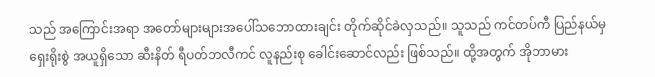သည် အကြောင်းအရာ အတော်များများအပေါ်သဘောထားချင်း တိုက်ဆိုင်ခဲလှသည်။ သူသည် ကင်တပ်ကီ ပြည်နယ်မှ ရှေးရိုးစွဲ အယူရှိသော ဆီးနိတ် ရီပတ်ဘလီကင် လူနည်းစု ခေါင်းဆောင်လည်း ဖြစ်သည်။ ထို့အတွက် အိုဘာမား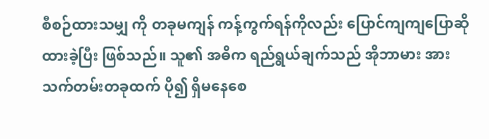စီစဉ်ထားသမျှ ကို တခုမကျန် ကန့်ကွက်ရန်ကိုလည်း ပြောင်ကျကျပြောဆိုထားခဲ့ပြီး ဖြစ်သည်။ သူ၏ အဓိက ရည်ရွယ်ချက်သည် အိုဘာမား အား သက်တမ်းတခုထက် ပို၍ ရှိမနေစေ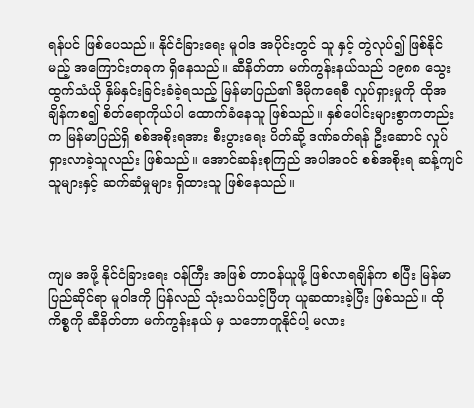ရန်ပင် ဖြစ်ပေသည်။ နိုင်ငံခြားရေး မူဝါဒ အပိုင်းတွင် သူ နှင့် တွဲလုပ်၍ ဖြစ်နိုင်မည့် အကြောင်းတခုက ရှိနေသည်။ ဆီနိတ်တာ မက်ကွန်းနယ်သည် ၁၉၈၈ သွေးထွက်သံယို နှိမ်နှင်းခြင်းခံခဲ့ရသည့် မြန်မာပြည်၏ ဒီမိုကရေစီ လှုပ်ရှားမှုကို ထိုအချိန်ကစ၍ စိတ်ရောကိုယ်ပါ ထောက်ခံနေသူ ဖြစ်သည်။ နှစ်ပေါင်းများစွာကတည်းက မြန်မာပြည်ရှိ စစ်အစိုးရအား စီးပွားရေး ပိတ်ဆို့ ဒဏ်ခတ်ရန် ဦးဆောင် လှုပ်ရှားလာခဲ့သူလည်း ဖြစ်သည်။ အောင်ဆန်းစုကြည် အပါအဝင် စစ်အစိုးရ ဆန့်ကျင်သူများနှင့် ဆက်ဆံမှုများ ရှိထားသူ ဖြစ်နေသည်။



ကျမ အဖို့ နိုင်ငံခြားရေး ဝန်ကြီး အဖြစ် တာဝန်ယူဖို့ ဖြစ်လာရချိန်က စပြီး မြန်မာပြည်ဆိုင်ရာ မူဝါဒကို ပြန်လည် သုံးသပ်သင့်ပြီဟု ယူဆထားခဲ့ပြီး ဖြစ်သည်။ ထိုကိစ္စကို ဆီနိတ်တာ မက်ကွန်းနယ် မှ သဘောတူနိုင်ပါ့ မလား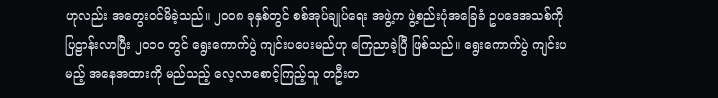ဟုလည်း အတွေးဝင်မိခဲ့သည်။ ၂၀၀၈ ခုနှစ်တွင် စစ်အုပ်ချုပ်ရေး အဖွဲ့က ဖွဲ့စည်းပုံအခြေခံ ဥပဒေအသစ်ကို ပြဠာန်းလာပြီး ၂၀၁၀ တွင် ရွေးကောက်ပွဲ ကျင်းပပေးမည်ဟု ကြေညာခဲ့ပြီ ဖြစ်သည်။ ရွေးကောက်ပွဲ ကျင်းပမည့် အနေအထားကို မည်သည့် လေ့လာစောင့်ကြည့်သူ တဦးတ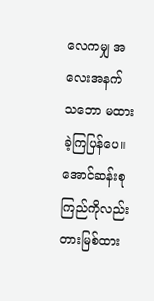လေကမျှ အလေးအနက် သဘော မထားခဲ့ကြပြန်ပေ။ အောင်ဆန်းစုကြည်ကိုလည်း တားမြစ်ထား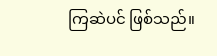ကြဆဲပင် ဖြစ်သည်။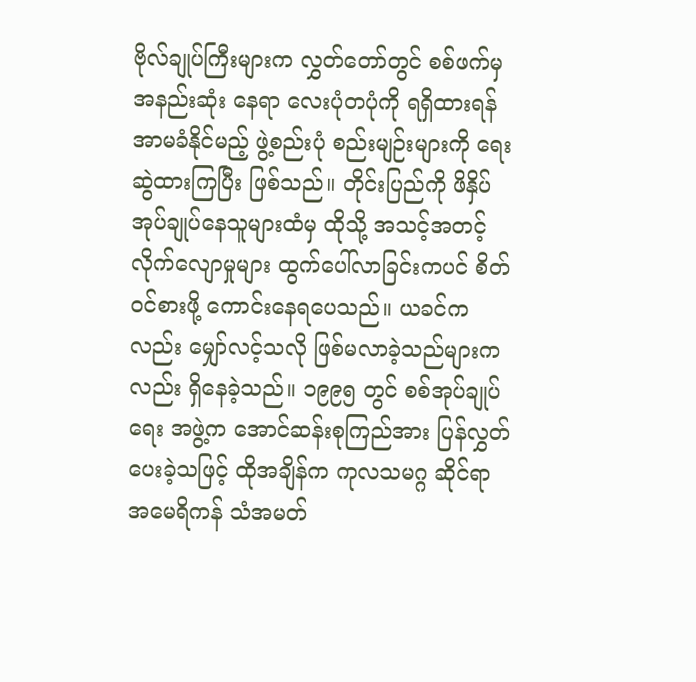ဗိုလ်ချုပ်ကြီးများက လွှတ်တော်တွင် စစ်ဖက်မှ အနည်းဆုံး နေရာ လေးပုံတပုံကို ရရှိထားရန် အာမခံနိုင်မည့် ဖွဲ့စည်းပုံ စည်းမျဉ်းများကို ရေးဆွဲထားကြပြီး ဖြစ်သည်။ တိုင်းပြည်ကို ဖိနှိပ်အုပ်ချုပ်နေသူများထံမှ ထိုသို့ အသင့်အတင့် လိုက်လျောမှုများ ထွက်ပေါ်လာခြင်းကပင် စိတ်ဝင်စားဖို့ ကောင်းနေရပေသည်။ ယခင်ကလည်း မျှော်လင့်သလို ဖြစ်မလာခဲ့သည်များကလည်း ရှိနေခဲ့သည်။ ၁၉၉၅ တွင် စစ်အုပ်ချုပ်ရေး အဖွဲ့က အောင်ဆန်းစုကြည်အား ပြန်လွှတ်ပေးခဲ့သဖြင့် ထိုအချိန်က ကုလသမဂ္ဂ ဆိုင်ရာ အမေရိကန် သံအမတ်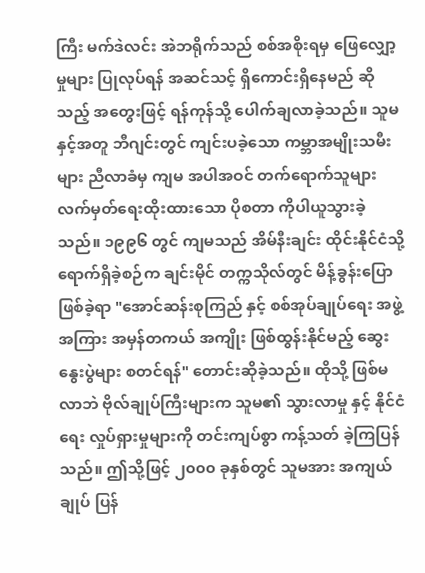ကြီး မက်ဒဲလင်း အဲဘရိုက်သည် စစ်အစိုးရမှ ဖြေလျှော့မှုများ ပြုလုပ်ရန် အဆင်သင့် ရှိကောင်းရှိနေမည် ဆိုသည့် အတွေးဖြင့် ရန်ကုန်သို့ ပေါက်ချလာခဲ့သည်။ သူမနှင့်အတူ ဘီဂျင်းတွင် ကျင်းပခဲ့သော ကမ္ဘာအမျိုးသမီးများ ညီလာခံမှ ကျမ အပါအဝင် တက်ရောက်သူများ လက်မှတ်ရေးထိုးထားသော ပိုစတာ ကိုပါယူသွားခဲ့သည်။ ၁၉၉၆ တွင် ကျမသည် အိမ်နီးချင်း ထိုင်းနိုင်ငံသို့ ရောက်ရှိခဲ့စဉ်က ချင်းမိုင် တက္ကသိုလ်တွင် မိန့်ခွန်းပြောဖြစ်ခဲ့ရာ "အောင်ဆန်းစုကြည် နှင့် စစ်အုပ်ချုပ်ရေး အဖွဲ့အကြား အမှန်တကယ် အကျိုး ဖြစ်ထွန်းနိုင်မည့် ဆွေးနွေးပွဲများ စတင်ရန်" တောင်းဆိုခဲ့သည်။ ထိုသို့ ဖြစ်မလာဘဲ ဗိုလ်ချုပ်ကြီးများက သူမ၏ သွားလာမှု နှင့် နိုင်ငံရေး လှုပ်ရှားမှုများကို တင်းကျပ်စွာ ကန့်သတ် ခဲ့ကြပြန်သည်။ ဤသို့ဖြင့် ၂၀၀၀ ခုနှစ်တွင် သူမအား အကျယ်ချုပ် ပြန်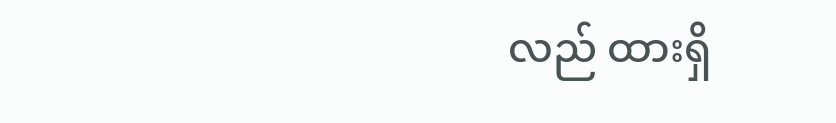လည် ထားရှိ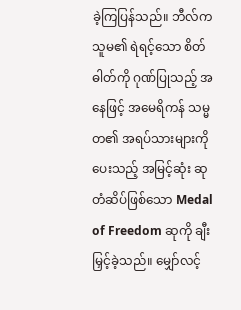ခဲ့ကြပြန်သည်။ ဘီလ်က သူမ၏ ရဲရင့်သော စိတ်ဓါတ်ကို ဂုဏ်ပြုသည့် အနေဖြင့် အမေရိကန် သမ္မတ၏ အရပ်သားများကို ပေးသည့် အမြင့်ဆုံး ဆုတံဆိပ်ဖြစ်သော Medal of Freedom ဆုကို ချီးမြှင့်ခဲ့သည်။ မျှော်လင့်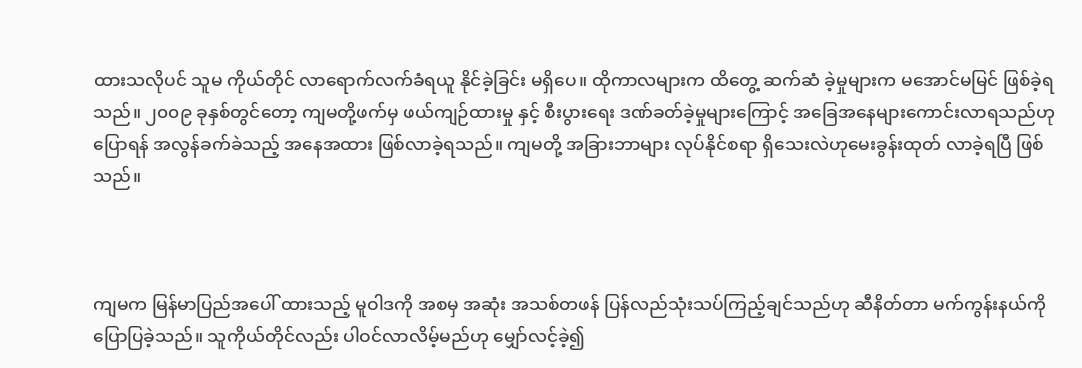ထားသလိုပင် သူမ ကိုယ်တိုင် လာရောက်လက်ခံရယူ နိုင်ခဲ့ခြင်း မရှိပေ။ ထိုကာလများက ထိတွေ့ ဆက်ဆံ ခဲ့မှုများက မအောင်မမြင် ဖြစ်ခဲ့ရသည်။ ၂၀၀၉ ခုနှစ်တွင်တော့ ကျမတို့ဖက်မှ ဖယ်ကျဉ်ထားမှု နှင့် စီးပွားရေး ဒဏ်ခတ်ခဲ့မှုများကြောင့် အခြေအနေများကောင်းလာရသည်ဟု ပြောရန် အလွန်ခက်ခဲသည့် အနေအထား ဖြစ်လာခဲ့ရသည်။ ကျမတို့ အခြားဘာများ လုပ်နိုင်စရာ ရှိသေးလဲဟုမေးခွန်းထုတ် လာခဲ့ရပြီ ဖြစ်သည်။



ကျမက မြန်မာပြည်အပေါ် ထားသည့် မူဝါဒကို အစမှ အဆုံး အသစ်တဖန် ပြန်လည်သုံးသပ်ကြည့်ချင်သည်ဟု ဆီနိတ်တာ မက်ကွန်းနယ်ကို ပြောပြခဲ့သည်။ သူကိုယ်တိုင်လည်း ပါဝင်လာလိမ့်မည်ဟု မျှော်လင့်ခဲ့၍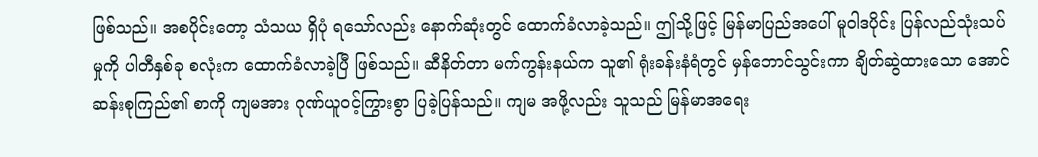ဖြစ်သည်။ အစပိုင်းတော့ သံသယ ရှိပုံ ရသော်လည်း နောက်ဆုံးတွင် ထောက်ခံလာခဲ့သည်။ ဤသို့ဖြင့် မြန်မာပြည်အပေါ် မူဝါဒပိုင်း ပြန်လည်သုံးသပ်မှုကို ပါတီနှစ်ခု စလုံးက ထောက်ခံလာခဲ့ပြီ ဖြစ်သည်။ ဆီနိတ်တာ မက်ကွန်းနယ်က သူ၏ ရုံးခန်းနံရံတွင် မှန်ဘောင်သွင်းကာ ချိတ်ဆွဲထားသော အောင်ဆန်းစုကြည်၏ စာကို ကျမအား ဂုဏ်ယူဝင့်ကြွားစွာ ပြခဲ့ပြန်သည်။ ကျမ အဖို့လည်း သူသည် မြန်မာအရေး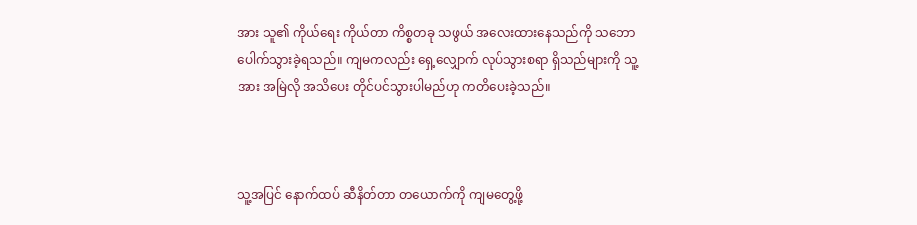အား သူ၏ ကိုယ်ရေး ကိုယ်တာ ကိစ္စတခု သဖွယ် အလေးထားနေသည်ကို သဘောပေါက်သွားခဲ့ရသည်။ ကျမကလည်း ရှေ့လျှောက် လုပ်သွားစရာ ရှိသည်များကို သူ့အား အမြဲလို အသိပေး တိုင်ပင်သွားပါမည်ဟု ကတိပေးခဲ့သည်။



သူ့အပြင် နောက်ထပ် ဆီနိတ်တာ တယောက်ကို ကျမတွေ့ဖို့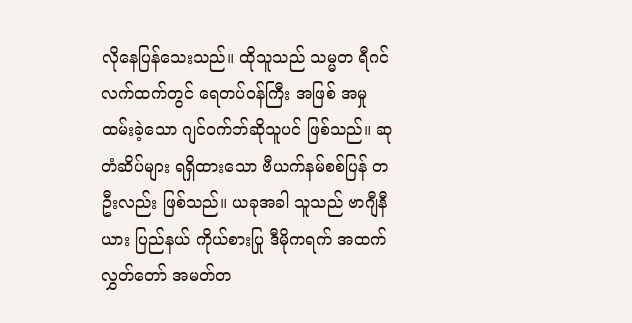လိုနေပြန်သေးသည်။ ထိုသူသည် သမ္မတ ရီဂင် လက်ထက်တွင် ရေတပ်ဝန်ကြီး အဖြစ် အမှုထမ်းခဲ့သော ဂျင်ဝက်ဘ်ဆိုသူပင် ဖြစ်သည်။ ဆုတံဆိပ်များ ရရှိထားသော ဗီယက်နမ်စစ်ပြန် တဦးလည်း ဖြစ်သည်။ ယခုအခါ သူသည် ဗာဂျီနီယား ပြည်နယ် ကိုယ်စားပြု ဒီမိုကရက် အထက်လွှတ်တော် အမတ်တ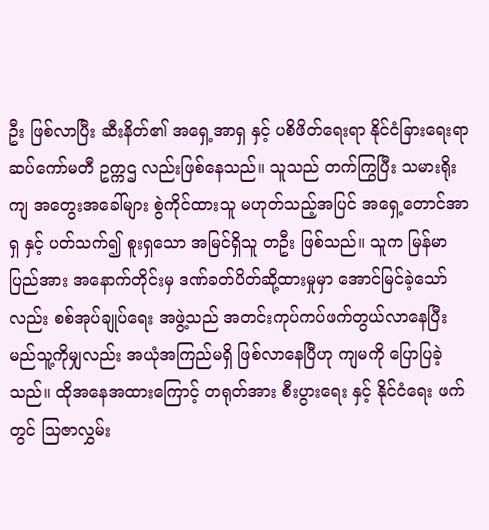ဦး ဖြစ်လာပြီး ဆီးနိတ်၏ အရှေ့အာရှ နှင့် ပစိဖိတ်ရေးရာ နိုင်ငံခြားရေးရာ ဆပ်ကော်မတီ ဥက္ကဌ လည်းဖြစ်နေသည်။ သူသည် တက်ကြွပြီး သမားရိုးကျ အတွေးအခေါ်များ စွဲကိုင်ထားသူ မဟုတ်သည့်အပြင် အရှေ့တောင်အာရှ နှင့် ပတ်သက်၍ စူးရှသော အမြင်ရှိသူ တဦး ဖြစ်သည်။ သူက မြန်မာပြည်အား အနောက်တိုင်းမှ ဒဏ်ခတ်ပိတ်ဆို့ထားမှုမှာ အောင်မြင်ခဲ့သော်လည်း စစ်အုပ်ချုပ်ရေး အဖွဲ့သည် အတင်းကုပ်ကပ်ဖက်တွယ်လာနေပြီး မည်သူ့ကိုမျှလည်း အယုံအကြည်မရှိ ဖြစ်လာနေပြီဟု ကျမကို ပြောပြခဲ့သည်။ ထိုအနေအထားကြောင့် တရုတ်အား စီးပွားရေး နှင့် နိုင်ငံရေး ဖက်တွင် ဩဇာလွှမ်း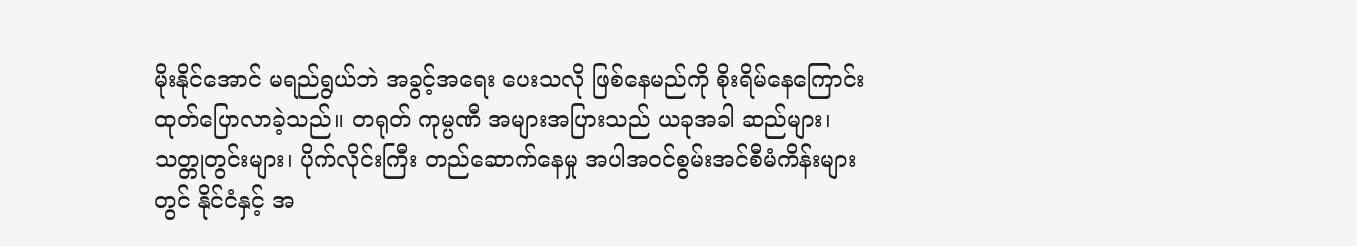မိုးနိုင်အောင် မရည်ရွယ်ဘဲ အခွင့်အရေး ပေးသလို ဖြစ်နေမည်ကို စိုးရိမ်နေကြောင်း ထုတ်ပြောလာခဲ့သည်။ တရုတ် ကုမ္ပဏီ အများအပြားသည် ယခုအခါ ဆည်များ၊ သတ္တုတွင်းများ၊ ပိုက်လိုင်းကြီး တည်ဆောက်နေမှု အပါအဝင်စွမ်းအင်စီမံကိန်းများတွင် နိုင်ငံနှင့် အ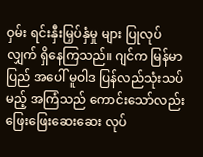ဝှမ်း ရင်းနှီးမြှပ်နှံမှု များ ပြုလုပ်လျှက် ရှိနေကြသည်။ ဂျင်က မြန်မာပြည် အပေါ် မူဝါဒ ပြန်လည်သုံးသပ်မည့် အကြံသည် ကောင်းသော်လည်း ဖြေးဖြေးဆေးဆေး လုပ်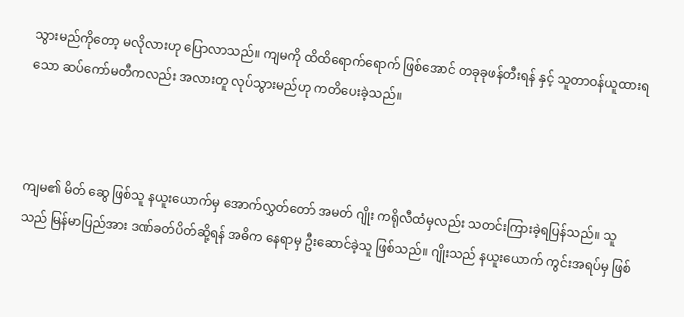သွားမည်ကိုတော့ မလိုလားဟု ပြောလာသည်။ ကျမကို ထိထိရောက်ရောက် ဖြစ်အောင် တခုခုဖန်တီးရန် နှင့် သူတာဝန်ယူထားရသော ဆပ်ကော်မတီကလည်း အလားတူ လုပ်သွားမည်ဟု ကတိပေးခဲ့သည်။



ကျမ၏ မိတ် ဆွေ ဖြစ်သူ နယူးယောက်မှ အောက်လွှတ်တော် အမတ် ဂျိုး ကရိုလီထံမှလည်း သတင်းကြားခဲ့ရပြန်သည်။ သူသည် မြန်မာပြည်အား ဒဏ်ခတ်ပိတ်ဆို့ရန် အဓိက နေရာမှ ဦးဆောင်ခဲ့သူ ဖြစ်သည်။ ဂျိုးသည် နယူးယောက် ကွင်းအရပ်မှ ဖြစ်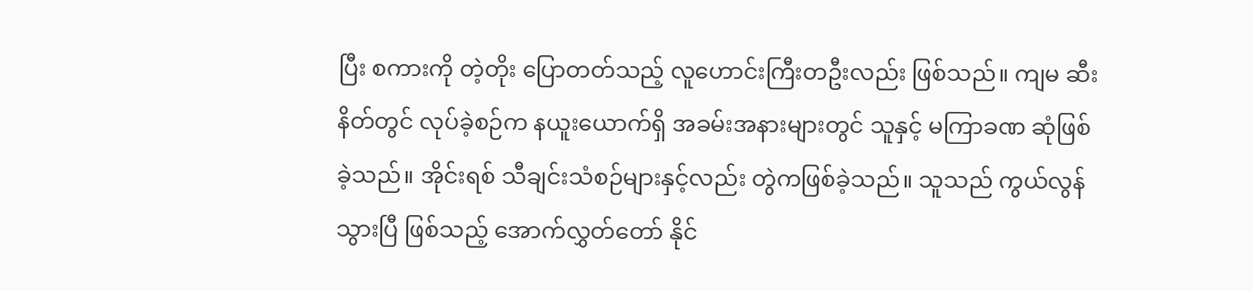ပြီး စကားကို တဲ့တိုး ပြောတတ်သည့် လူဟောင်းကြီးတဦးလည်း ဖြစ်သည်။ ကျမ ဆီးနိတ်တွင် လုပ်ခဲ့စဉ်က နယူးယောက်ရှိ အခမ်းအနားများတွင် သူနှင့် မကြာခဏ ဆုံဖြစ်ခဲ့သည်။ အိုင်းရစ် သီချင်းသံစဉ်များနှင့်လည်း တွဲကဖြစ်ခဲ့သည်။ သူသည် ကွယ်လွန်သွားပြီ ဖြစ်သည့် အောက်လွှတ်တော် နိုင်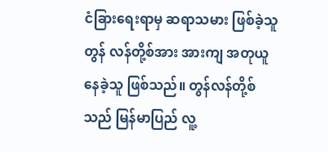ငံခြားရေးရာမှ ဆရာသမား ဖြစ်ခဲ့သူ တွန် လန်တို့စ်အား အားကျ အတုယူနေခဲ့သူ ဖြစ်သည်။ တွန်လန်တို့စ်သည် မြန်မာပြည် လူ့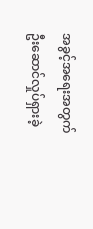အခွင့်အရေးအတွက် ဦးဆောင်လှုပ်ရှားခဲ့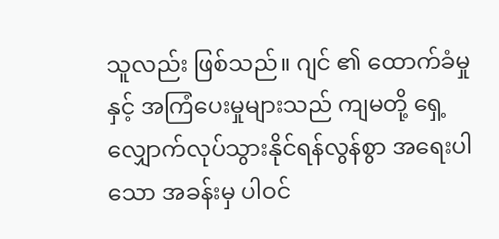သူလည်း ဖြစ်သည်။ ဂျင် ၏ ထောက်ခံမှု နှင့် အကြံပေးမှုများသည် ကျမတို့ ရှေ့လျှောက်လုပ်သွားနိုင်ရန်လွန်စွာ အရေးပါသော အခန်းမှ ပါဝင်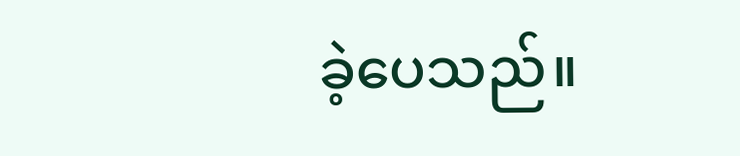ခဲ့ပေသည်။